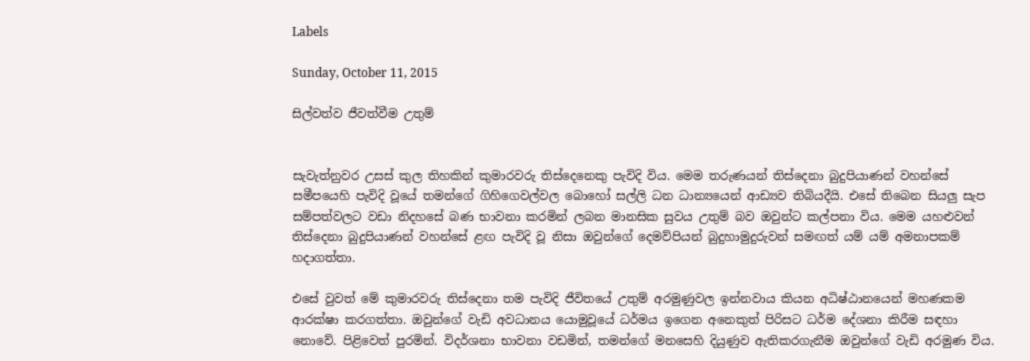Labels

Sunday, October 11, 2015

සිල්වත්ව ජීවත්වීම උතුම්


සැවැත්නුවර උසස් කුල තිහකින් කුමාරවරු තිස්දෙනෙකු පැවිදි විය. මෙම තරුණයන් තිස්දෙනා බුදුපියාණන් වහන්සේ සමීපයෙහි පැවිදි වූයේ තමන්ගේ ගිහිගෙවල්වල බොහෝ සල්ලි ධන ධාන්‍යයෙන් ආඩ්‍යව තිබියදීයි. එසේ තිබෙන සියලු සැප සම්පත්වලට වඩා නිදහසේ බණ භාවනා කරමින් ලබන මානසික සුවය උතුම් බව ඔවුන්ට කල්පනා විය. මෙම යහළුවන් තිස්දෙනා බුදුපියාණන් වහන්සේ ළඟ පැවිදි වූ නිසා ඔවුන්ගේ දෙමව්පියන් බුදුහාමුදුරුවන් සමඟත් යම් යම් අමනාපකම් හදාගත්තා.

එසේ වුවත් මේ කුමාරවරු තිස්දෙනා තම පැවිදි ජීවිතයේ උතුම් අරමුණුවල ඉන්නවාය කියන අධිෂ්ඨානයෙන් මහණකම ආරක්ෂා කරගත්තා. ඔවුන්ගේ වැඩි අවධානය යොමුවූයේ ධර්මය ඉගෙන අනෙකුත් පිරිසට ධර්ම දේශනා කිරීම සඳහා නොවේ. පිළිවෙත් පුරමින්. විදර්ශනා භාවනා වඩමින්, තමන්ගේ මනසෙහි දියුණුව ඇතිකරගැනීම ඔවුන්ගේ වැඩි අරමුණ විය.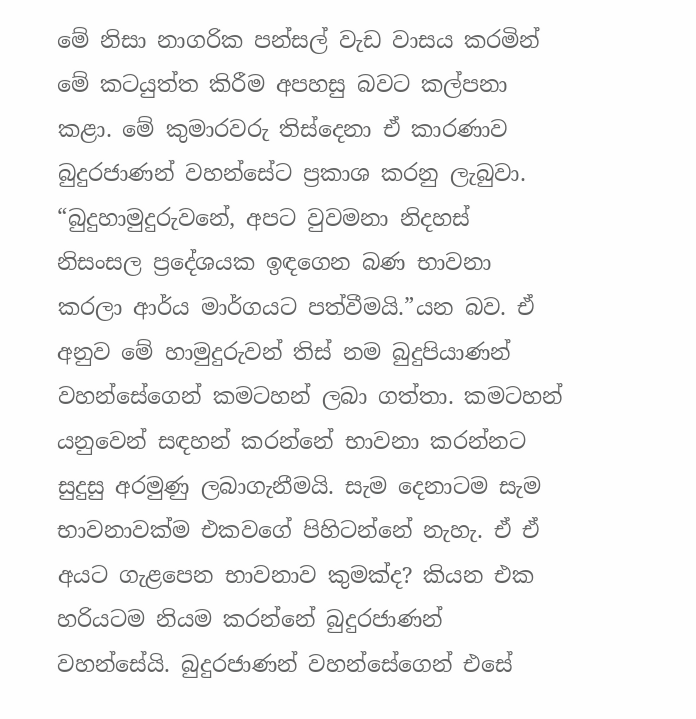මේ නිසා නාගරික පන්සල් වැඩ වාසය කරමින් මේ කටයුත්ත කිරීම අපහසු බවට කල්පනා කළා. මේ කුමාරවරු තිස්දෙනා ඒ කාරණාව බුදුරජාණන් වහන්සේට ප්‍රකාශ කරනු ලැබුවා. “බුදුහාමුදුරුවනේ, අපට වුවමනා නිදහස් නිසංසල ප්‍රදේශයක ඉඳගෙන බණ භාවනා කරලා ආර්ය මාර්ගයට පත්වීමයි.”යන බව. ඒ අනුව මේ හාමුදුරුවන් තිස් නම බුදුපියාණන් වහන්සේගෙන් කමටහන් ලබා ගත්තා. කමටහන් යනුවෙන් සඳහන් කරන්නේ භාවනා කරන්නට සුදුසු අරමුණු ලබාගැනීමයි. සැම දෙනාටම සැම භාවනාවක්ම එකවගේ පිහිටන්නේ නැහැ. ඒ ඒ අයට ගැළපෙන භාවනාව කුමක්ද? කියන එක හරියටම නියම කරන්නේ බුදුරජාණන් වහන්සේයි. බුදුරජාණන් වහන්සේගෙන් එසේ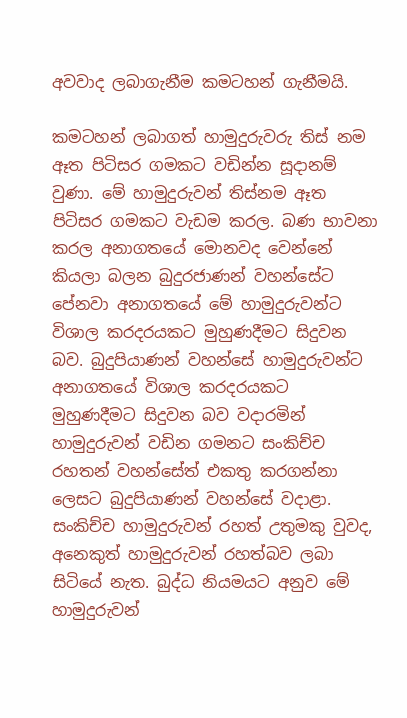අවවාද ලබාගැනීම කමටහන් ගැනීමයි.

කමටහන් ලබාගත් හාමුදුරුවරු තිස් නම ඈත පිටිසර ගමකට වඩින්න සූදානම් වුණා. මේ හාමුදුරුවන් තිස්නම ඈත පිටිසර ගමකට වැඩම කරල. බණ භාවනා කරල අනාගතයේ මොනවද වෙන්නේ කියලා බලන බුදුරජාණන් වහන්සේට පේනවා අනාගතයේ මේ හාමුදුරුවන්ට විශාල කරදරයකට මුහුණදීමට සිදුවන බව. බුදුපියාණන් වහන්සේ හාමුදුරුවන්ට අනාගතයේ විශාල කරදරයකට මුහුණදීමට සිදුවන බව වදාරමින් හාමුදුරුවන් වඩින ගමනට සංකිච්ච රහතන් වහන්සේත් එකතු කරගන්නා ලෙසට බුදුපියාණන් වහන්සේ වදාළා. සංකිච්ච හාමුදුරුවන් රහත් උතුමකු වුවද, අනෙකුත් හාමුදුරුවන් රහත්බව ලබා සිටියේ නැත. බුද්ධ නියමයට අනුව මේ හාමුදුරුවන්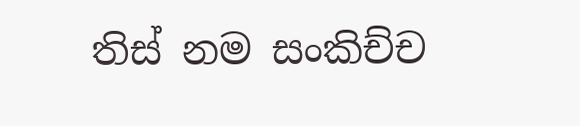තිස් නම සංකිච්ච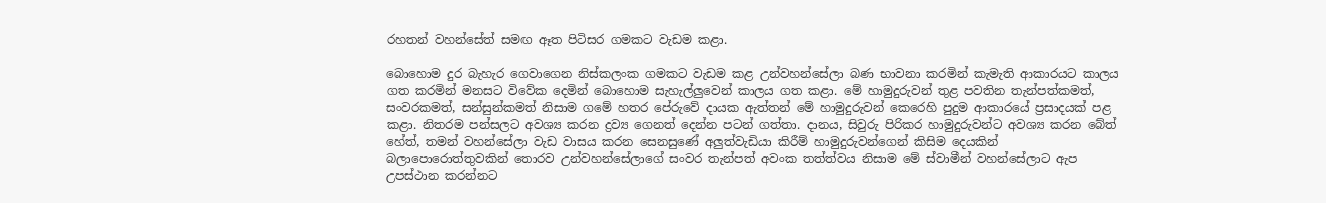රහතන් වහන්සේත් සමඟ ඈත පිටිසර ගමකට වැඩම කළා.

බොහොම දුර බැහැර ගෙවාගෙන නිස්කලංක ගමකට වැඩම කළ උන්වහන්සේලා බණ භාවනා කරමින් කැමැති ආකාරයට කාලය ගත කරමින් මනසට විවේක දෙමින් බොහොම සැහැල්ලුවෙන් කාලය ගත කළා. මේ හාමුදුරුවන් තුළ පවතින තැන්පත්කමත්, සංවරකමත්, සන්සුන්කමත් නිසාම ගමේ හතර පේරුවේ දායක ඇත්තන් මේ හාමුදුරුවන් කෙරෙහි පුදුම ආකාරයේ ප්‍රසාදයක් පළ කළා. නිතරම පන්සලට අවශ්‍ය කරන ද්‍රව්‍ය ගෙනත් දෙන්න පටන් ගත්තා. දානය, සිවුරු පිරිකර හාමුදුරුවන්ට අවශ්‍ය කරන බේත් හේත්, තමන් වහන්සේලා වැඩ වාසය කරන සෙනසුණේ අලුත්වැඩියා කිරීම් හාමුදුරුවන්ගෙන් කිසිම දෙයකින් බලාපොරොත්තුවකින් තොරව උන්වහන්සේලාගේ සංවර තැන්පත් අවංක තත්ත්වය නිසාම මේ ස්වාමීන් වහන්සේලාට ඇප උපස්ථාන කරන්නට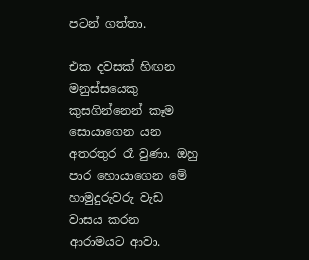පටන් ගත්තා.

එක දවසක් හිඟන මනුස්සයෙකු කුසගින්නෙන් කෑම සොයාගෙන යන අතරතුර රෑ වුණා. ඔහු පාර හොයාගෙන මේ හාමුදුරුවරු වැඩ වාසය කරන ආරාමයට ආවා.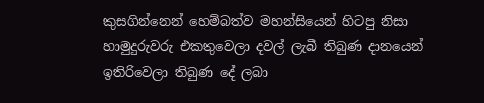කුසගින්නෙන් හෙම්බත්ව මහන්සියෙන් හිටපු නිසා හාමුදුරුවරු එකතුවෙලා දවල් ලැබී තිබුණ දානයෙන් ඉතිරිවෙලා තිබුණ දේ ලබා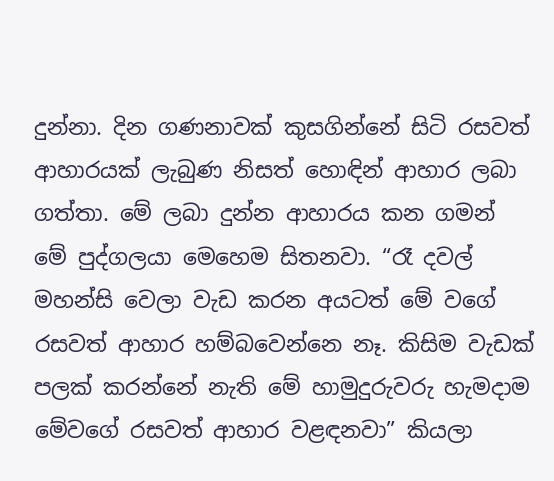දුන්නා. දින ගණනාවක් කුසගින්නේ සිටි රසවත් ආහාරයක් ලැබුණ නිසත් හොඳින් ආහාර ලබා ගත්තා. මේ ලබා දුන්න ආහාරය කන ගමන් මේ පුද්ගලයා මෙහෙම සිතනවා. “රෑ දවල් මහන්සි වෙලා වැඩ කරන අයටත් මේ වගේ රසවත් ආහාර හම්බවෙන්නෙ නෑ. කිසිම වැඩක් පලක් කරන්නේ නැති මේ හාමුදුරුවරු හැමදාම මේවගේ රසවත් ආහාර වළඳනවා” කියලා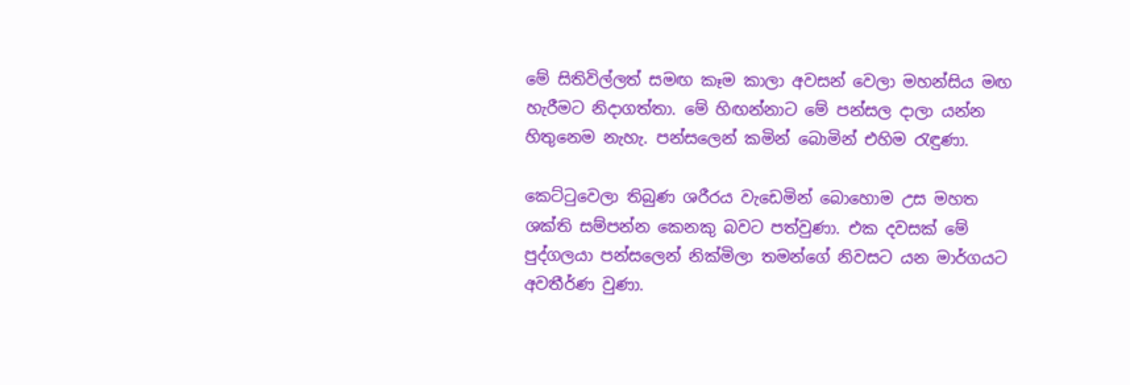මේ සිතිවිල්ලත් සමඟ කෑම කාලා අවසන් වෙලා මහන්සිය මඟ හැරීමට නිදාගත්තා. මේ හිඟන්නාට මේ පන්සල දාලා යන්න හිතුනෙම නැහැ. පන්සලෙන් කමින් බොමින් එහිම රැඳුණා.

කෙට්ටුවෙලා තිබුණ ශරීරය වැඩෙමින් බොහොම උස මහත ශක්ති සම්පන්න කෙනකු බවට පත්වුණා. එක දවසක් මේ පුද්ගලයා පන්සලෙන් නික්මිලා තමන්ගේ නිවසට යන මාර්ගයට අවතීර්ණ වුණා.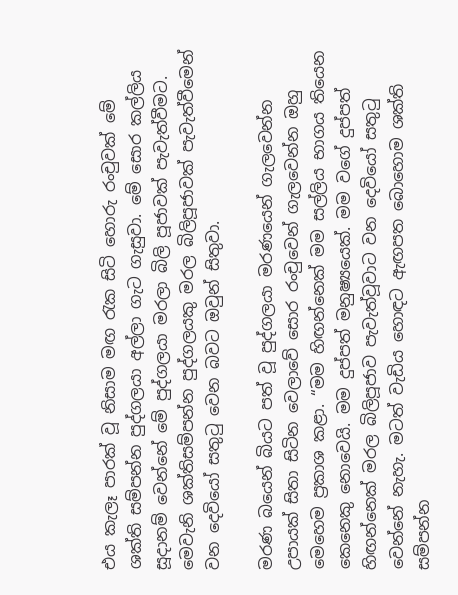එය කැලෑ පාරක් වූ නිසාම මඟ රැක සිටි හොරු රංචුවක් මේ ශක්ති සම්පන්න පුද්ගලයා අල්ලා ගැට ගැසුවා. මේ සොර කල්ලිය සූදානම් වෙන්නේ මේ පුද්ගලයා මරලා බිලි පූජාවක් පැවැත්වීමට. මෙවැනි ශක්තිසම්පන්න පුද්ගලයකු මරල බිලිපූජාවක් පැවැත්වීමෙන් වන දෙවියෝ සතුටු වෙන බවට ඔවුන් සිතුවා.

මරණ බයෙන් බියට පත් වූ පුද්ගලයා මරණයෙන් ගැලවෙන්න උපායක් සිතා සිටින වෙලාවේ සොර රංචුවෙන් ගැලවෙන්න ඔහු මෙහෙම ප්‍රකාශ කළා. “මම හිඟන්නෙක් මම සල්ලිය භාගය තියෙන කෙනෙකු නොවෙයි. මම දුප්පත් මනුෂ්‍යයෙක්. මම වගේ දුප්පත් හිඟන්නෙක් මරල බිලිපූජාව පැවැත්වූවාට වන දෙවියෝ සතුටු වෙන්නේ නැහැ. මටත් වැඩිය හොඳට ඇඟපත බොහොම ශක්ති සම්පන්න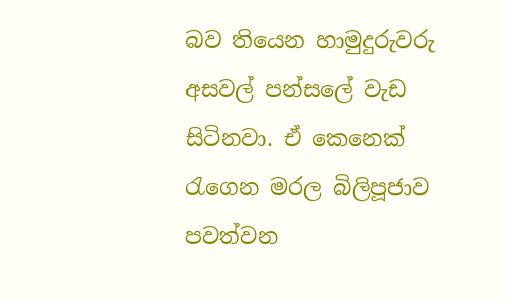බව තියෙන හාමුදුරුවරු අසවල් පන්සලේ වැඩ සිටිනවා. ඒ කෙනෙක් රැගෙන මරල බිලිපූජාව පවත්වන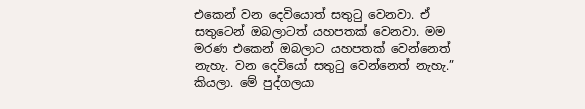එකෙන් වන දෙවියොත් සතුටු වෙනවා. ඒ සතුටෙන් ඔබලාටත් යහපතක් වෙනවා. මම මරණ එකෙන් ඔබලාට යහපතක් වෙන්නෙත් නැහැ. වන දෙවියෝ සතුටු වෙන්නෙත් නැහැ.” කියලා. මේ පුද්ගලයා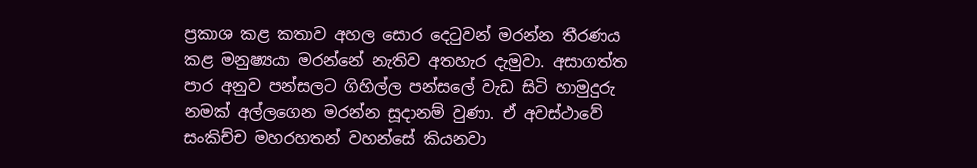ප්‍රකාශ කළ කතාව අහල සොර දෙටුවන් මරන්න තීරණය කළ මනුෂ්‍යයා මරන්නේ නැතිව අතහැර දැමුවා. අසාගත්ත පාර අනුව පන්සලට ගිහිල්ල පන්සලේ වැඩ සිටි හාමුදුරු නමක් අල්ලගෙන මරන්න සූදානම් වුණා. ඒ අවස්ථාවේ සංකිච්ච මහරහතන් වහන්සේ කියනවා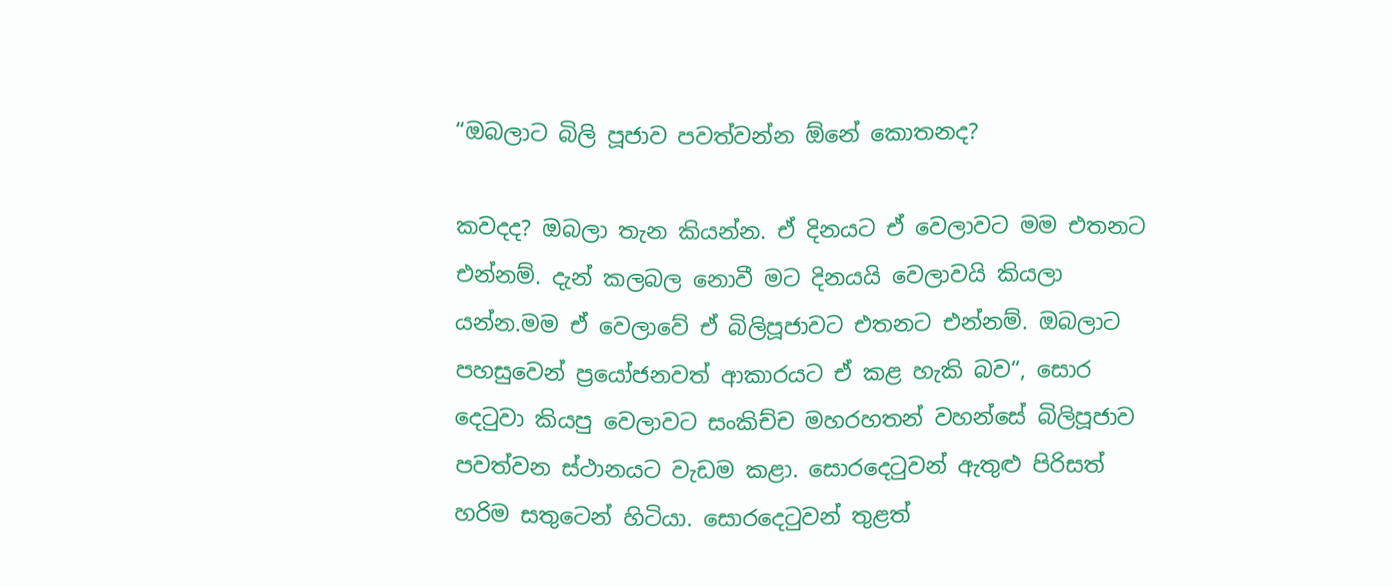“ඔබලාට බිලි පූජාව පවත්වන්න ඕනේ කොතනද?

කවදද? ඔබලා තැන කියන්න. ඒ දිනයට ඒ වෙලාවට මම එතනට එන්නම්. දැන් කලබල නොවී මට දිනයයි වෙලාවයි කියලා යන්න.මම ඒ වෙලාවේ ඒ බිලිපූජාවට එතනට එන්නම්. ඔබලාට පහසුවෙන් ප්‍රයෝජනවත් ආකාරයට ඒ කළ හැකි බව“, සොර දෙටුවා කියපු වෙලාවට සංකිච්ච මහරහතන් වහන්සේ බිලිපූජාව පවත්වන ස්ථානයට වැඩම කළා. සොරදෙටුවන් ඇතුළු පිරිසත් හරිම සතුටෙන් හිටියා. සොරදෙටුවන් තුළත්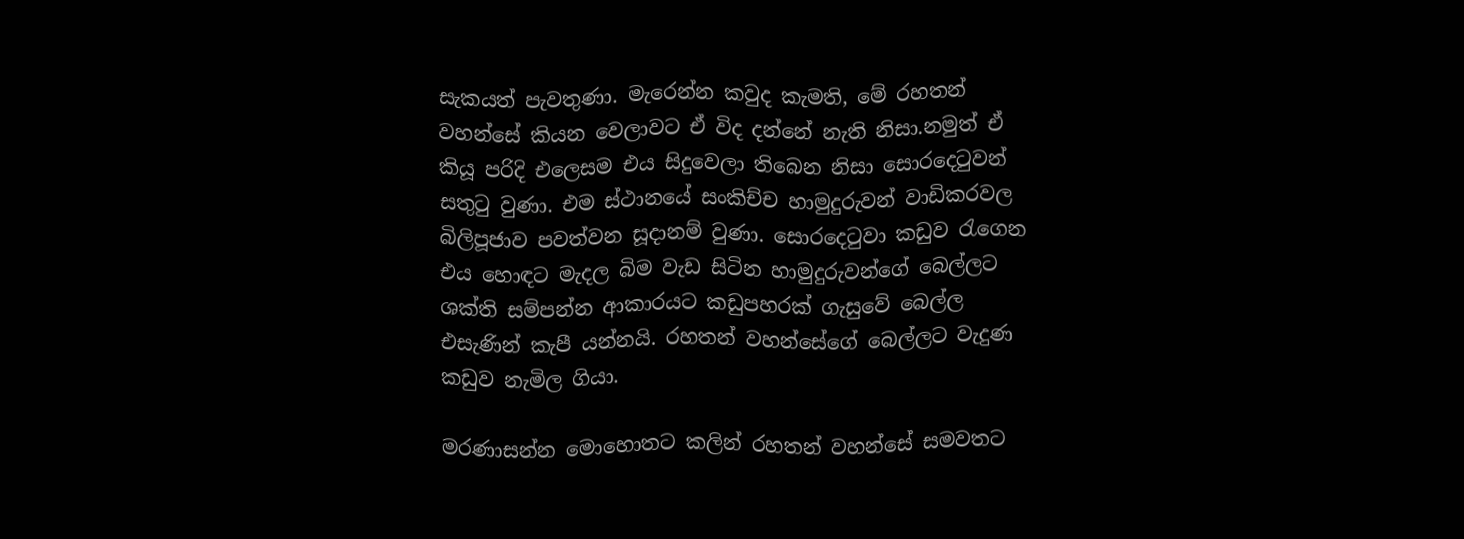සැකයත් පැවතුණා. මැරෙන්න කවුද කැමති, මේ රහතන් වහන්සේ කියන වෙලාවට ඒ විද දන්නේ නැති නිසා.නමුත් ඒ කියූ පරිදි එලෙසම එය සිදුවෙලා තිබෙන නිසා සොරදෙටුවන් සතුටු වුණා. එම ස්ථානයේ සංකිච්ච හාමුදුරුවන් වාඩිකරවල බිලිපූජාව පවත්වන සූදානම් වුණා. සොරදෙටුවා කඩුව රැගෙන එය හොඳට මැදල බිම වැඩ සිටින හාමුදුරුවන්ගේ බෙල්ලට ශක්ති සම්පන්න ආකාරයට කඩුපහරක් ගැසුවේ බෙල්ල එසැණින් කැපී යන්නයි. රහතන් වහන්සේගේ බෙල්ලට වැදුණ කඩුව නැමිල ගියා.

මරණාසන්න මොහොතට කලින් රහතන් වහන්සේ සමවතට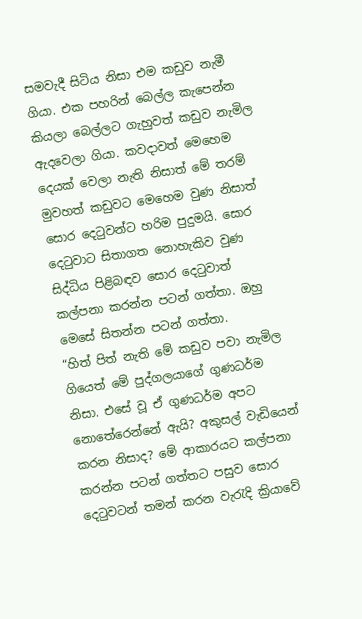සමවැදී සිටිය නිසා එම කඩුව නැමී ගියා. එක පහරින් බෙල්ල කැපෙන්න කියලා බෙල්ලට ගැහුවත් කඩුව නැමිල ඇදවෙලා ගියා. කවදාවත් මෙහෙම දෙයක් වෙලා නැති නිසාත් මේ තරම් මුවහත් කඩුවට මෙහෙම වුණ නිසාත් සොර දෙටුවන්ට හරිම පුදුමයි. සොර දෙටුවාට සිතාගත නොහැකිව වුණ සිද්ධිය පිළිබඳව සොර දෙටුවාත් කල්පනා කරන්න පටන් ගත්තා. ඔහු මෙසේ සිතන්න පටන් ගත්තා.
“හිත් පිත් නැති මේ කඩුව පවා නැමිල ගියෙත් මේ පුද්ගලයාගේ ගුණධර්ම නිසා. එසේ වූ ඒ ගුණධර්ම අපට නොතේරෙන්නේ ඇයි? අකුසල් වැඩියෙන් කරන නිසාද? මේ ආකාරයට කල්පනා කරන්න පටන් ගත්තට පසුව සොර දෙටුවටන් තමන් කරන වැරැදි ක්‍රියාවේ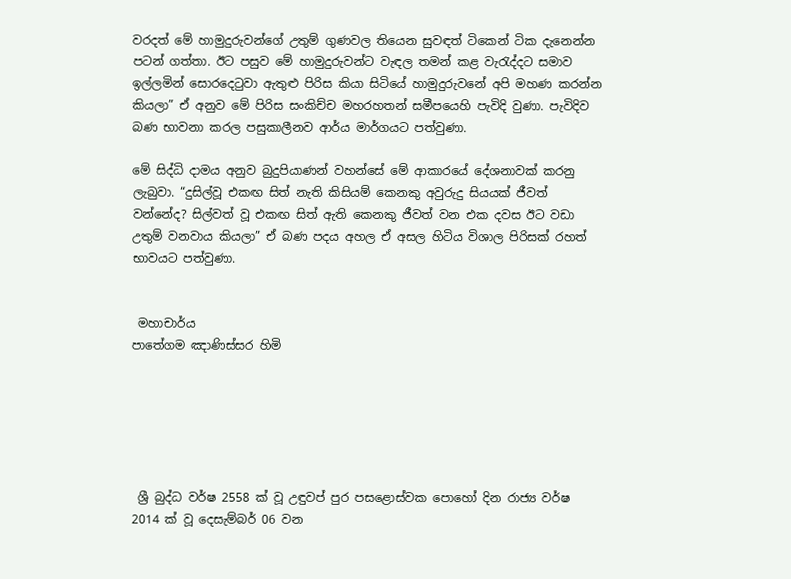වරදත් මේ හාමුදුරුවන්ගේ උතුම් ගුණවල තියෙන සුවඳත් ටිකෙන් ටික දැනෙන්න පටන් ගත්තා. ඊට පසුව මේ හාමුදුරුවන්ට වැඳල තමන් කළ වැරැද්දට සමාව ඉල්ලමින් සොරදෙටුවා ඇතුළු පිරිස කියා සිටියේ හාමුදුරුවනේ අපි මහණ කරන්න කියලා” ඒ අනුව මේ පිරිස සංකිච්ච මහරහතන් සමීපයෙහි පැවිදි වුණා. පැවිදිව බණ භාවනා කරල පසුකාලීනව ආර්ය මාර්ගයට පත්වුණා.

මේ සිද්ධි දාමය අනුව බුදුපියාණන් වහන්සේ මේ ආකාරයේ දේශනාවක් කරනු ලැබුවා. “දුසිල්වූ එකඟ සිත් නැති කිසියම් කෙනකු අවුරුදු සියයක් ජීවත් වන්නේද? සිල්වත් වූ එකඟ සිත් ඇති කෙනකු ජීවත් වන එක දවස ඊට වඩා උතුම් වනවාය කියලා” ඒ බණ පදය අහල ඒ අසල හිටිය විශාල පිරිසක් රහත් භාවයට පත්වුණා.


 මහාචාර්ය
පාතේගම ඤාණිස්සර හිමි






 ශ්‍රී බුද්ධ වර්ෂ 2558 ක් වූ උඳුවප් පුර පසළොස්වක පොහෝ දින රාජ්‍ය වර්ෂ 2014 ක් වූ දෙසැම්බර් 06 වන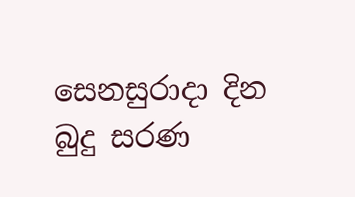සෙනසුරාදා දින බුදු සරණ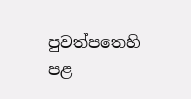පුවත්පතෙහි පළ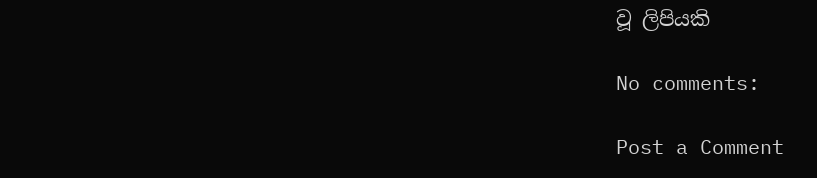වූ ලිපියකි

No comments:

Post a Comment